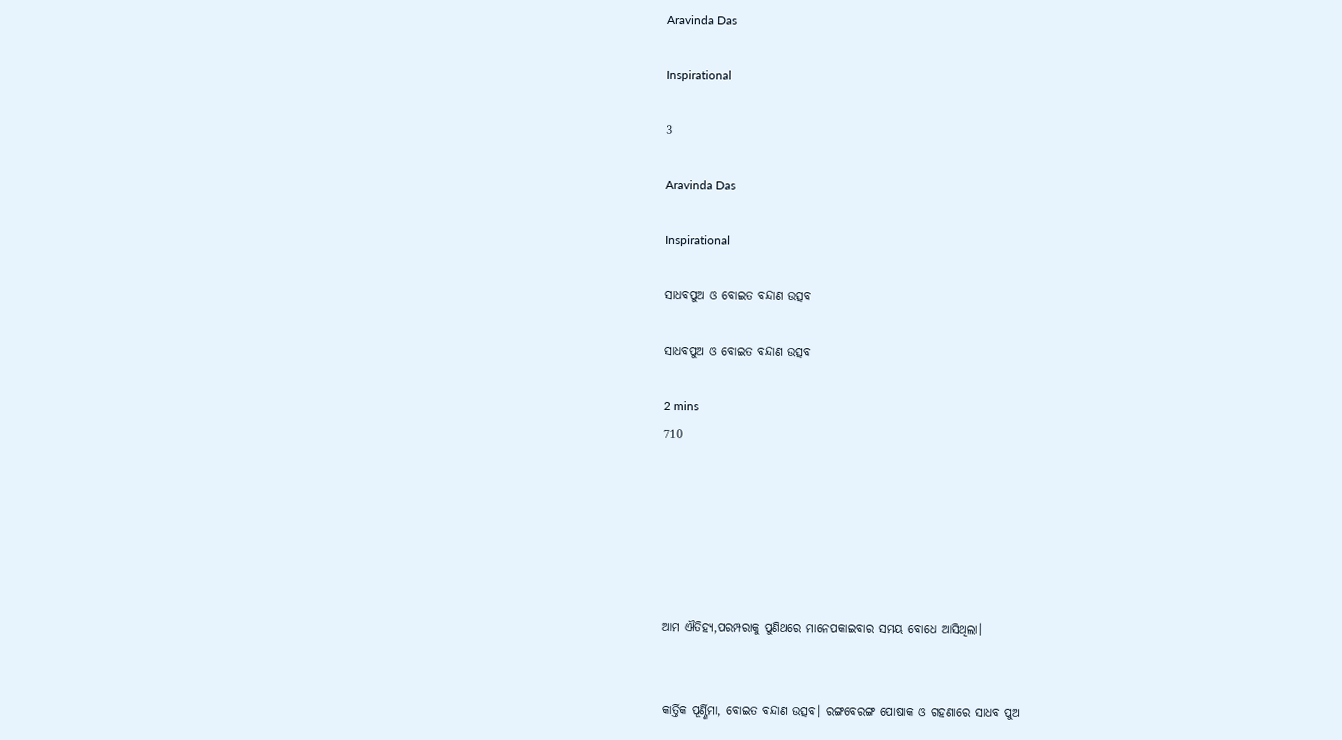Aravinda Das

Inspirational

3

Aravinda Das

Inspirational

ସାଧବପୁଅ ଓ ବୋଇତ ବନ୍ଦାଣ ଉତ୍ସବ

ସାଧବପୁଅ ଓ ବୋଇତ ବନ୍ଦାଣ ଉତ୍ସବ

2 mins
710






ଆମ ଐତିହ୍ୟ,ପରମ୍ପରାକୁ ପୁଣିଥରେ ମାନେପକାଇବାର ସମୟ ବୋଧେ ଆସିଥିଲା।


କାର୍ତ୍ତିକ ପୂର୍ଣ୍ଣିମା, ବୋଇତ ବନ୍ଦାଣ ଉତ୍ସବ। ରଙ୍ଗବେରଙ୍ଗ ପୋଷାକ ଓ ଗହଣାରେ ସାଧବ ପୁଅ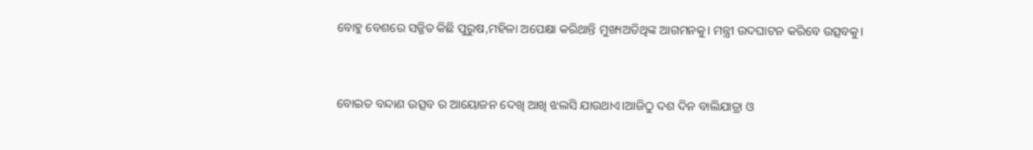ବୋହୁ ବେଶରେ ସଜ୍ଜିତ କିଛି ପୁରୁଷ,ମହିଳା ଅପେକ୍ଷା କରିଥାନ୍ତି ମୁଖ୍ୟଅତିଥିଙ୍କ ଆଗମନକୁ। ମନ୍ତ୍ରୀ ଉଦଘାଟନ କରିବେ ଉତ୍ସବକୁ।


ବୋଇତ ବନ୍ଦାଣ ଉତ୍ସବ ର ଆୟୋଜନ ଦେଖି ଆଖି ଝଲସି ଯାଉଥାଏ।ଆଜିଠୁ ଦଶ ଦିନ ବାଲିଯାତ୍ରା ଓ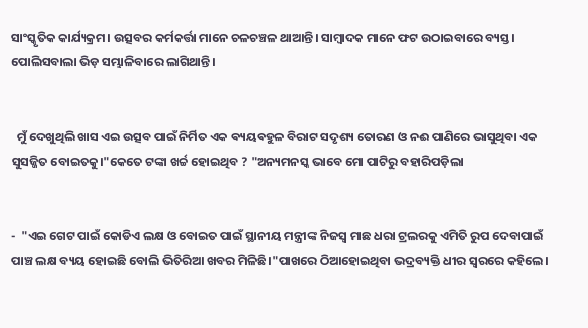ସାଂସ୍କୃତିକ କାର୍ଯ୍ୟକ୍ରମ। ଉତ୍ସବର କର୍ମକର୍ତ୍ତା ମାନେ ଚଳଚଞ୍ଚଳ ଥାଆନ୍ତି। ସାମ୍ବାଦକ ମାନେ ଫଟ ଉଠାଇବାରେ ବ୍ୟସ୍ତ। ପୋଲିସବାଲା ଭିଡ଼ ସମ୍ଭାଳିବାରେ ଲାଗିଥାନ୍ତି।


  ମୁଁ ଦେଖୁଥିଲି ଖାସ ଏଇ ଉତ୍ସବ ପାଇଁ ନିର୍ମିତ ଏକ ଵ୍ୟୟଵହୁଳ ବିରାଟ ସଦୃଶ୍ୟ ତୋରଣ ଓ ନଈ ପାଣିରେ ଭାସୁଥିବା ଏକ ସୁସଜ୍ଜିତ ବୋଇତକୁ।"କେତେ ଟଙ୍କା ଖର୍ଚ୍ଚ ହୋଇଥିବ ? "ଅନ୍ୟମନସ୍କ ଭାବେ ମୋ ପାଟିରୁ ବହାରିପଡ଼ିଲା


-  "ଏଇ ଗେଟ ପାଇଁ କୋଡିଏ ଲକ୍ଷ ଓ ବୋଇତ ପାଇଁ ସ୍ଥାନୀୟ ମନ୍ତ୍ରୀଙ୍କ ନିଜସ୍ୱ ମାଛ ଧରା ଟ୍ରଲରକୁ ଏମିତି ରୁପ ଦେବାପାଇଁ ପାଞ୍ଚ ଲକ୍ଷ ବ୍ୟୟ ହୋଇଛି ବୋଲି ଭିତିରିଆ ଖବର ମିଳିଛି।"ପାଖରେ ଠିଆହୋଇଥିବା ଭଦ୍ରବ୍ୟକ୍ତି ଧୀର ସ୍ୱରରେ କହିଲେ।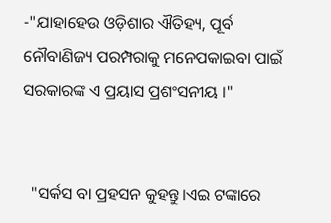-"ଯାହାହେଉ ଓଡ଼ିଶାର ଐତିହ୍ୟ, ପୂର୍ବ ନୌବାଣିଜ୍ୟ ପରମ୍ପରାକୁ ମନେପକାଇବା ପାଇଁ ସରକାରଙ୍କ ଏ ପ୍ରୟାସ ପ୍ରଶଂସନୀୟ ।"


  "ସର୍କସ ବା ପ୍ରହସନ କୁହନ୍ତୁ।ଏଇ ଟଙ୍କାରେ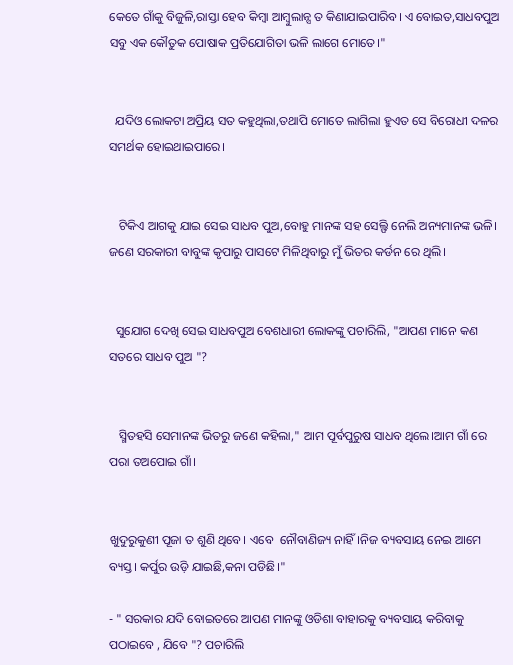କେତେ ଗାଁକୁ ବିଜୁଳି,ରାସ୍ତା ହେବ କିମ୍ବା ଆମ୍ବୁଲାନ୍ସ ତ କିଣାଯାଇପାରିବ। ଏ ବୋଇତ,ସାଧବପୁଅ ସବୁ ଏକ କୌତୁକ ପୋଷାକ ପ୍ରତିଯୋଗିତା ଭଳି ଲାଗେ ମୋତେ।"


  ଯଦିଓ ଲୋକଟା ଅପ୍ରିୟ ସତ କହୁଥିଲା,ତଥାପି ମୋତେ ଲାଗିଲା ହୁଏତ ସେ ବିରୋଧୀ ଦଳର ସମର୍ଥକ ହୋଇଥାଇପାରେ।


   ଟିକିଏ ଆଗକୁ ଯାଇ ସେଇ ସାଧବ ପୁଅ,ବୋହୁ ମାନଙ୍କ ସହ ସେଲ୍ଫି ନେଲି ଅନ୍ୟମାନଙ୍କ ଭଳି। ଜଣେ ସରକାରୀ ବାବୁଙ୍କ କୃପାରୁ ପାସଟେ ମିଳିଥିବାରୁ ମୁଁ ଭିତର କର୍ଡନ ରେ ଥିଲି।


  ସୁଯୋଗ ଦେଖି ସେଇ ସାଧବପୁଅ ବେଶଧାରୀ ଲୋକଙ୍କୁ ପଚାରିଲି, "ଆପଣ ମାନେ କଣ ସତରେ ସାଧବ ପୁଅ "?


   ସ୍ମିତହସି ସେମାନଙ୍କ ଭିତରୁ ଜଣେ କହିଲା," ଆମ ପୂର୍ବପୁରୁଷ ସାଧବ ଥିଲେ।ଆମ ଗାଁ ରେ ପରା ତଅପୋଇ ଗାଁ।


ଖୁଦୁରୁକୁଣୀ ପୂଜା ତ ଶୁଣି ଥିବେ। ଏବେ  ନୌବାଣିଜ୍ୟ ନାହିଁ।ନିଜ ବ୍ୟବସାୟ ନେଇ ଆମେ ବ୍ୟସ୍ତ। କର୍ପୁର ଉଡ଼ି ଯାଇଛି,କନା ପଡିଛି।"

- " ସରକାର ଯଦି ବୋଇତରେ ଆପଣ ମାନଙ୍କୁ ଓଡିଶା ବାହାରକୁ ବ୍ୟବସାୟ କରିବାକୁ ପଠାଇବେ , ଯିବେ "? ପଚାରିଲି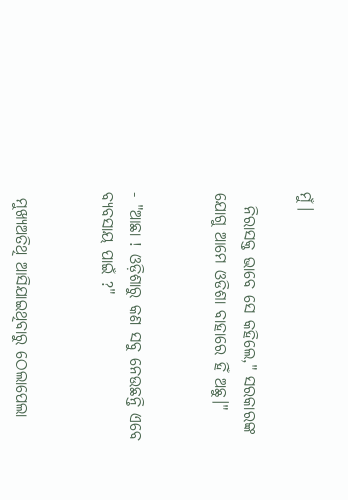ମୁଁ।

  ନିରାସକ୍ତ ଭାବେ ସେ କହିଲେ," ସରକାରଙ୍କ ଯୋଗୁ ଆମେ ଓଡିଶା ବାହାରେ ହିଁ ଅଛୁ।"


- "ଆଛା ! ଓଡ଼ିଶାରୁ କଣ ସବୁ ନେଉଛନ୍ତି ଏବେ ବ୍ୟବସାୟ ପାଇଁ ?"


 ମୁଖ୍ୟଅତିଥି ଆସିଯାଇଥିବାରୁ ଠେଲାପେଲା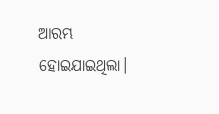ଆରମ୍ଭ ହୋଇଯାଇଥିଲା।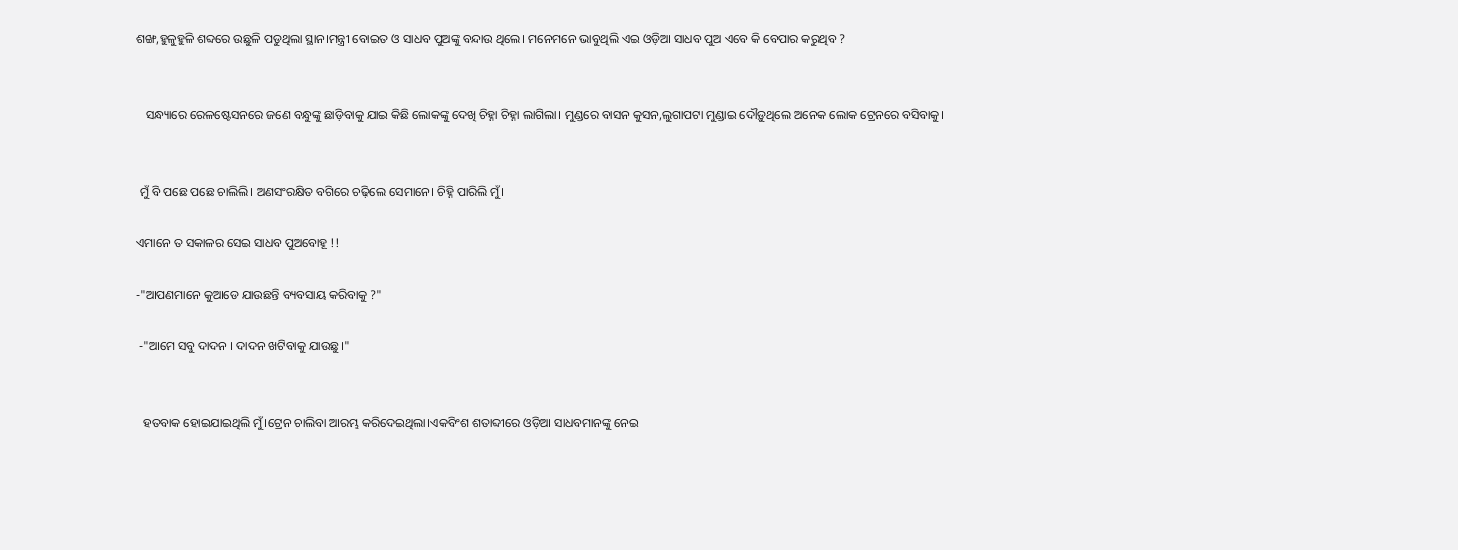ଶଙ୍ଖ,ହୁଳୁହୁଳି ଶବ୍ଦରେ ଉଛୁଳି ପଡୁଥିଲା ସ୍ଥାନ।ମନ୍ତ୍ରୀ ବୋଇତ ଓ ସାଧବ ପୁଅଙ୍କୁ ବନ୍ଦାଉ ଥିଲେ। ମନେମନେ ଭାବୁଥିଲି ଏଇ ଓଡ଼ିଆ ସାଧବ ପୁଅ ଏବେ କି ବେପାର କରୁଥିବ ?


   ସନ୍ଧ୍ୟାରେ ରେଳଷ୍ଟେସନରେ ଜଣେ ବନ୍ଧୁଙ୍କୁ ଛାଡ଼ିବାକୁ ଯାଇ କିଛି ଲୋକଙ୍କୁ ଦେଖି ଚିହ୍ନା ଚିହ୍ନା ଲାଗିଲା। ମୁଣ୍ଡରେ ବାସନ କୁସନ,ଲୁଗାପଟା ମୁଣ୍ଡାଇ ଦୌଡ଼ୁଥିଲେ ଅନେକ ଲୋକ ଟ୍ରେନରେ ବସିବାକୁ।


 ମୁଁ ବି ପଛେ ପଛେ ଚାଲିଲି। ଅଣସଂରକ୍ଷିତ ବଗିରେ ଚଢ଼ିଲେ ସେମାନେ। ଚିହ୍ନି ପାରିଲି ମୁଁ।

ଏମାନେ ତ ସକାଳର ସେଇ ସାଧବ ପୁଅବୋହୂ !!

-"ଆପଣମାନେ କୁଆଡେ ଯାଉଛନ୍ତି ବ୍ୟବସାୟ କରିବାକୁ ?"

 -"ଆମେ ସବୁ ଦାଦନ । ଦାଦନ ଖଟିବାକୁ ଯାଉଛୁ।"


  ହତବାକ ହୋଇଯାଇଥିଲି ମୁଁ।ଟ୍ରେନ ଚାଲିବା ଆରମ୍ଭ କରିଦେଇଥିଲା।ଏକବିଂଶ ଶତାବ୍ଦୀରେ ଓଡ଼ିଆ ସାଧବମାନଙ୍କୁ ନେଇ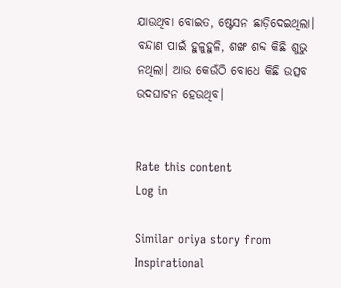ଯାଉଥିବା ବୋଇତ, ଷ୍ଟେସନ ଛାଡ଼ିଦେଇଥିଲା। ବନ୍ଦାଣ ପାଇଁ ହୁଳୁହୁଳି, ଶଙ୍ଖ ଶବ୍ଦ କିଛି ଶୁଭୁ ନଥିଲା। ଆଉ କେଉଁଠି ବୋଧେ କିଛି ଉତ୍ସବ ଉଦଘାଟନ ହେଉଥିବ।


Rate this content
Log in

Similar oriya story from Inspirational